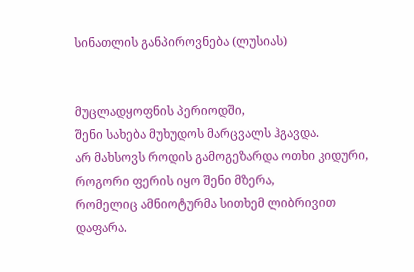სინათლის განპიროვნება (ლუსიას)


მუცლადყოფნის პერიოდში,
შენი სახება მუხუდოს მარცვალს ჰგავდა.
არ მახსოვს როდის გამოგეზარდა ოთხი კიდური,
როგორი ფერის იყო შენი მზერა,
რომელიც ამნიოტურმა სითხემ ლიბრივით დაფარა.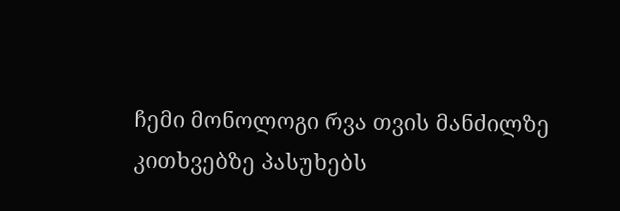ჩემი მონოლოგი რვა თვის მანძილზე
კითხვებზე პასუხებს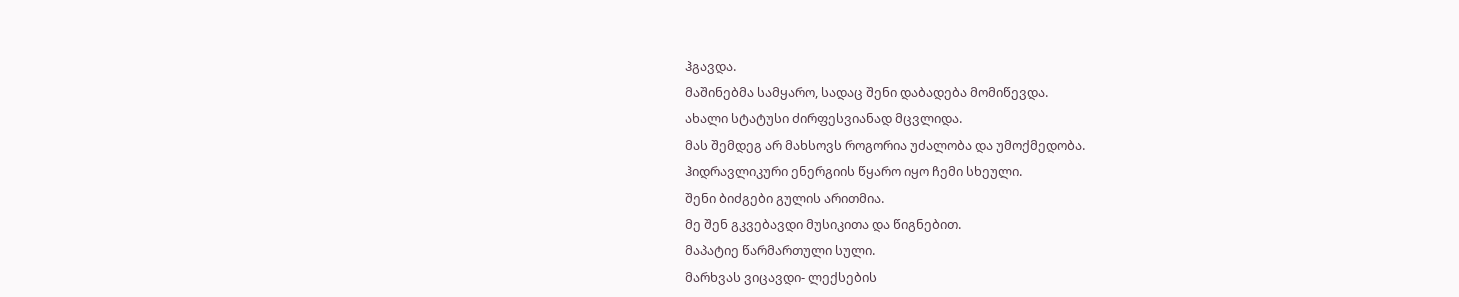ჰგავდა.
მაშინებმა სამყარო, სადაც შენი დაბადება მომიწევდა.
ახალი სტატუსი ძირფესვიანად მცვლიდა.
მას შემდეგ არ მახსოვს როგორია უძალობა და უმოქმედობა.
ჰიდრავლიკური ენერგიის წყარო იყო ჩემი სხეული.
შენი ბიძგები გულის არითმია.
მე შენ გკვებავდი მუსიკითა და წიგნებით.
მაპატიე წარმართული სული.
მარხვას ვიცავდი- ლექსების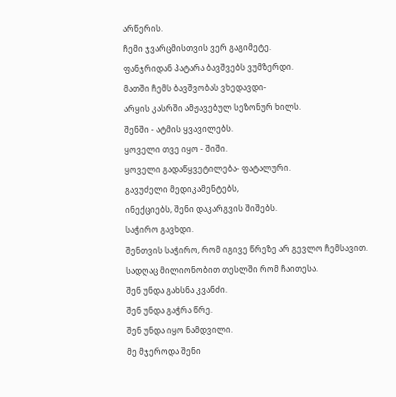არწერის.
ჩემი ჯვარცმისთვის ვერ გაგიმეტე.
ფანჯრიდან პატარა ბავშვებს ვუმზერდი.
მათში ჩემს ბავშვობას ვხედავდი-
არყის კასრში ამჟავებულ სეზონურ ხილს.
შენში - ატმის ყვავილებს.
ყოველი თვე იყო - შიში.
ყოველი გადაწყვეტილება- ფატალური.
გავუძელი მედიკამენტებს,
ინექციებს, შენი დაკარგვის შიშებს.
საჭირო გავხდი.
შენთვის საჭირო, რომ იგივე წრეზე არ გევლო ჩემსავით.
სადღაც მილიონობით თესლში რომ ჩაითესა.
შენ უნდა გახსნა კვანძი.
შენ უნდა გაჭრა წრე.
შენ უნდა იყო ნამდვილი.
მე მჯეროდა შენი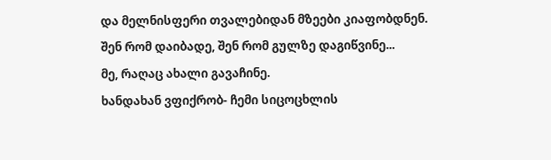და მელნისფერი თვალებიდან მზეები კიაფობდნენ.
შენ რომ დაიბადე, შენ რომ გულზე დაგიწვინე...
მე, რაღაც ახალი გავაჩინე.
ხანდახან ვფიქრობ- ჩემი სიცოცხლის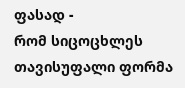ფასად -
რომ სიცოცხლეს თავისუფალი ფორმა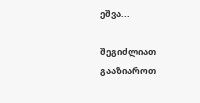ეშვა...

შეგიძლიათ გააზიაროთ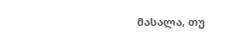მასალა, თუ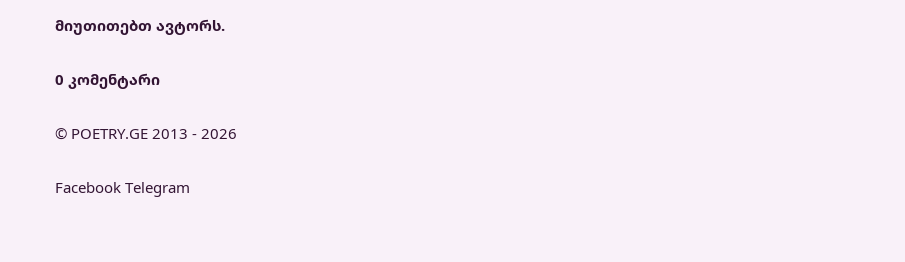მიუთითებთ ავტორს.

0 კომენტარი

© POETRY.GE 2013 - 2026

Facebook Telegram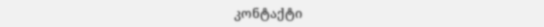კონტაქტი